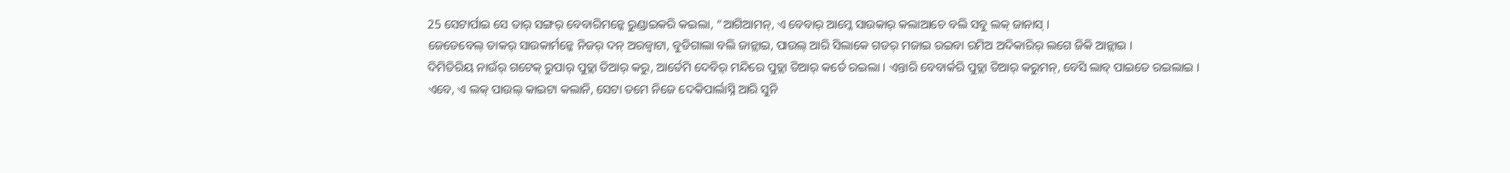25 ସେଟାର୍ପାଇ ସେ ତାର୍ ସଙ୍ଗର୍ ବେବାରିମନ୍କେ ରୁଣ୍ଡାଇକରି କଇଲା, “ଆଗିଆମନ୍, ଏ ବେବାର୍ ଆମ୍କେ ସାଉକାର୍ କଲାଆଚେ ବଲି ସବୁ ଲକ୍ ଜାନାସ୍ ।
ଜେଡେବେଲ୍ ତାକର୍ ସାଉକାର୍ମନ୍କେ ନିଜର୍ ଦନ୍ ଅରଜ୍ବାଟା, ବୁଡିଗାଲା ବଲି ଜାନ୍ଲାଇ, ପାଉଲ୍ ଆରି ସିଲାକେ ଗଡର୍ ମଜାଇ ରଇବା ରମିଅ ଅଦିକାରିର୍ ଲଗେ ଜିକି ଆନ୍ଲାଇ ।
ଦିମିତିରିୟ ନାଉଁର୍ ଗଟେକ୍ ରୁପାର୍ ପୁତ୍ଲା ତିଆର୍ କରୁ, ଆର୍ତେମି ଦେବିର୍ ମନ୍ଦିରେ ପୁତ୍ଲା ତିଆର୍ କର୍ତେ ରଇଲା । ଏନ୍ତାରି ବେବାର୍କରି ପୁତ୍ଲା ତିଆର୍ କରୁମନ୍, ବେସି ଲାବ୍ ପାଇତେ ରଇଲାଇ ।
ଏବେ, ଏ ଲକ୍ ପାଉଲ୍ କାଇଟା କଲାନି, ସେଟା ତମେ ନିଜେ ଦେକିପାର୍ଲାସ୍ନି ଆରି ସୁନି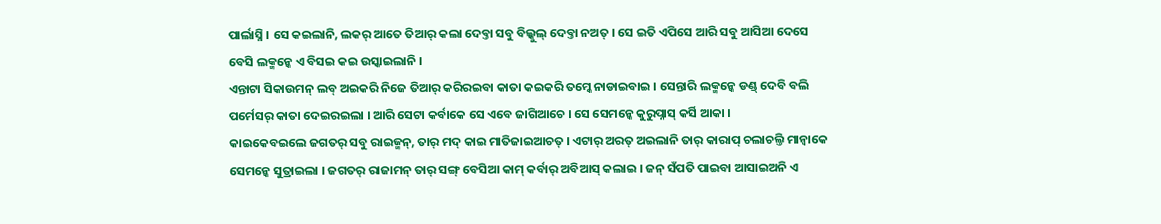ପାର୍ଲାସ୍ନି । ସେ କଇଲାନି, ଲକର୍ ଆତେ ତିଆର୍ କଲା ଦେବ୍ତା ସବୁ ବିଲ୍କୁଲ୍ ଦେବ୍ତା ନଅତ୍ । ସେ ଇତି ଏପିସେ ଆରି ସବୁ ଆସିଆ ଦେସେ ବେସି ଲକ୍ମନ୍କେ ଏ ବିସଇ କଇ ଉସ୍କାଇଲାନି ।
ଏନ୍ତାଟା ସିକାଉମନ୍ ଲବ୍ ଅଇକରି ନିଜେ ତିଆର୍ କରିରଇବା କାତା କଇକରି ତମ୍କେ ନାଡାଇବାଇ । ସେନ୍ତାରି ଲକ୍ମନ୍କେ ଡଣ୍ଡ୍ ଦେବି ବଲି ପର୍ମେସର୍ କାତା ଦେଇରଇଲା । ଆରି ସେଟା କର୍ବାକେ ସେ ଏବେ ଜାଗିଆଚେ । ସେ ସେମନ୍କେ କୁରୁପ୍ନାସ୍ କର୍ସି ଆକା ।
କାଇକେବଇଲେ ଜଗତର୍ ସବୁ ରାଇଜ୍ମନ୍, ତାର୍ ମଦ୍ କାଇ ମାତିଜାଇଆଚତ୍ । ଏଟାର୍ ଅରତ୍ ଅଇଲାନି ତାର୍ କାରାପ୍ ଚଲାଚଲ୍ତି ମାନ୍ବାକେ ସେମନ୍କେ ସୁତ୍ରାଇଲା । ଜଗତର୍ ରାଜାମନ୍ ତାର୍ ସଙ୍ଗ୍ ବେସିଆ କାମ୍ କର୍ବାର୍ ଅବିଆସ୍ କଲାଇ । ଜନ୍ ସଁପତି ପାଇବା ଆସାଇଅନି ଏ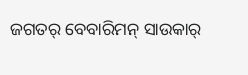ଜଗତର୍ ବେବାରିମନ୍ ସାଉକାର୍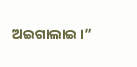ଅଇଗାଲାଇ ।”